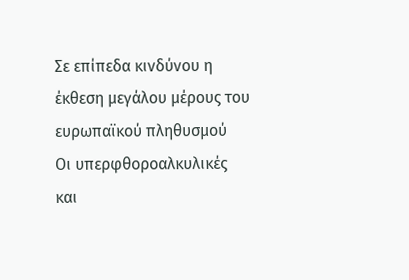Σε επίπεδα κινδύνου η έκθεση μεγάλου μέρους του ευρωπαϊκού πληθυσμού
Οι υπερφθοροαλκυλικές και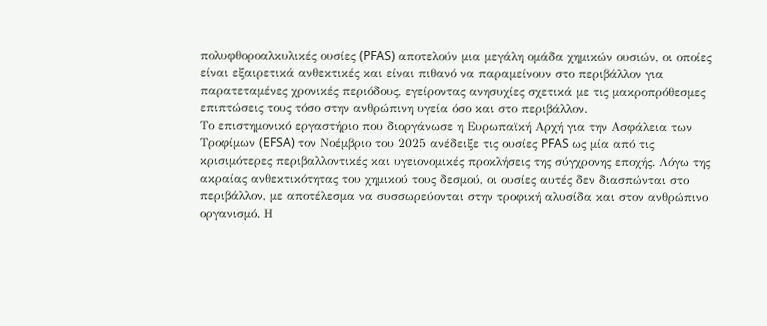πολυφθοροαλκυλικές ουσίες (PFAS) αποτελούν μια μεγάλη ομάδα χημικών ουσιών, οι οποίες είναι εξαιρετικά ανθεκτικές και είναι πιθανό να παραμείνουν στο περιβάλλον για παρατεταμένες χρονικές περιόδους, εγείροντας ανησυχίες σχετικά με τις μακροπρόθεσμες επιπτώσεις τους τόσο στην ανθρώπινη υγεία όσο και στο περιβάλλον.
Το επιστημονικό εργαστήριο που διοργάνωσε η Ευρωπαϊκή Αρχή για την Ασφάλεια των Τροφίμων (EFSA) τον Νοέμβριο του 2025 ανέδειξε τις ουσίες PFAS ως μία από τις κρισιμότερες περιβαλλοντικές και υγειονομικές προκλήσεις της σύγχρονης εποχής. Λόγω της ακραίας ανθεκτικότητας του χημικού τους δεσμού, οι ουσίες αυτές δεν διασπώνται στο περιβάλλον, με αποτέλεσμα να συσσωρεύονται στην τροφική αλυσίδα και στον ανθρώπινο οργανισμό. Η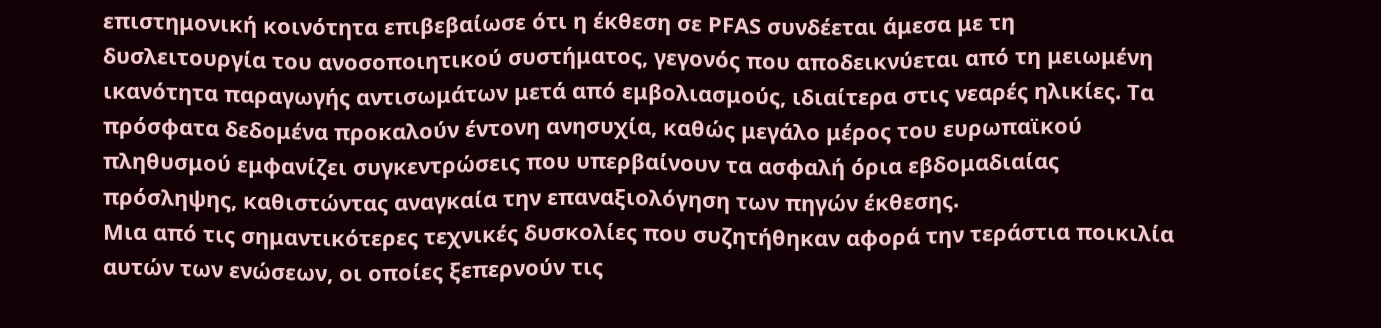επιστημονική κοινότητα επιβεβαίωσε ότι η έκθεση σε PFAS συνδέεται άμεσα με τη δυσλειτουργία του ανοσοποιητικού συστήματος, γεγονός που αποδεικνύεται από τη μειωμένη ικανότητα παραγωγής αντισωμάτων μετά από εμβολιασμούς, ιδιαίτερα στις νεαρές ηλικίες. Τα πρόσφατα δεδομένα προκαλούν έντονη ανησυχία, καθώς μεγάλο μέρος του ευρωπαϊκού πληθυσμού εμφανίζει συγκεντρώσεις που υπερβαίνουν τα ασφαλή όρια εβδομαδιαίας πρόσληψης, καθιστώντας αναγκαία την επαναξιολόγηση των πηγών έκθεσης.
Μια από τις σημαντικότερες τεχνικές δυσκολίες που συζητήθηκαν αφορά την τεράστια ποικιλία αυτών των ενώσεων, οι οποίες ξεπερνούν τις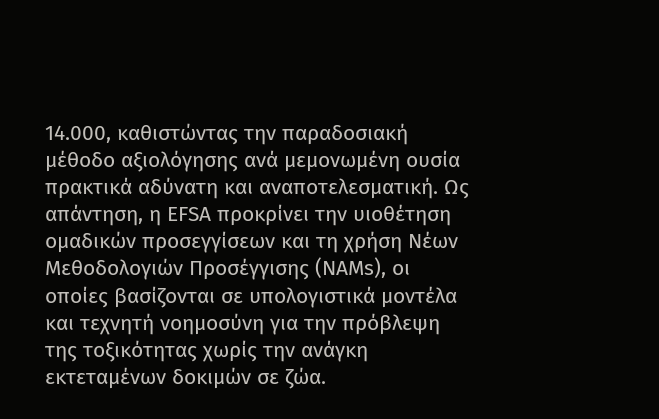14.000, καθιστώντας την παραδοσιακή μέθοδο αξιολόγησης ανά μεμονωμένη ουσία πρακτικά αδύνατη και αναποτελεσματική. Ως απάντηση, η EFSA προκρίνει την υιοθέτηση ομαδικών προσεγγίσεων και τη χρήση Νέων Μεθοδολογιών Προσέγγισης (NAMs), οι οποίες βασίζονται σε υπολογιστικά μοντέλα και τεχνητή νοημοσύνη για την πρόβλεψη της τοξικότητας χωρίς την ανάγκη εκτεταμένων δοκιμών σε ζώα.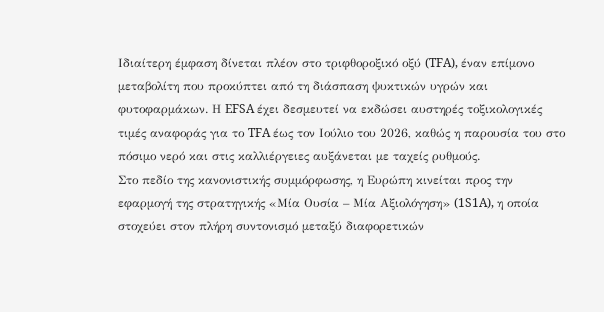Ιδιαίτερη έμφαση δίνεται πλέον στο τριφθοροξικό οξύ (TFA), έναν επίμονο μεταβολίτη που προκύπτει από τη διάσπαση ψυκτικών υγρών και φυτοφαρμάκων. Η EFSA έχει δεσμευτεί να εκδώσει αυστηρές τοξικολογικές τιμές αναφοράς για το TFA έως τον Ιούλιο του 2026, καθώς η παρουσία του στο πόσιμο νερό και στις καλλιέργειες αυξάνεται με ταχείς ρυθμούς.
Στο πεδίο της κανονιστικής συμμόρφωσης, η Ευρώπη κινείται προς την εφαρμογή της στρατηγικής «Μία Ουσία – Μία Αξιολόγηση» (1S1A), η οποία στοχεύει στον πλήρη συντονισμό μεταξύ διαφορετικών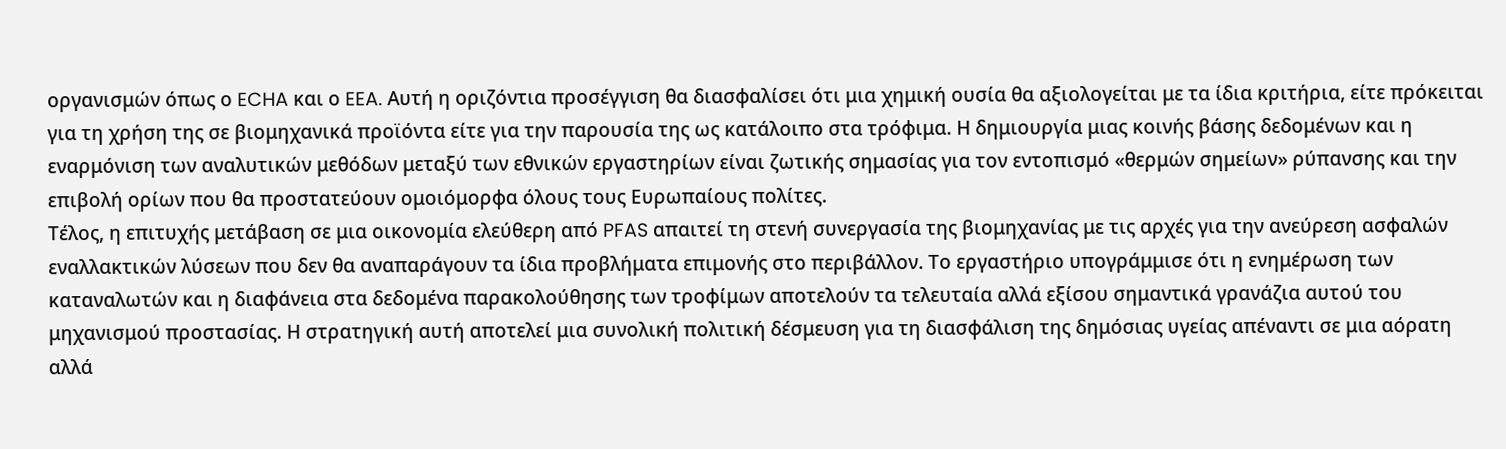οργανισμών όπως ο ECHA και ο EEA. Αυτή η οριζόντια προσέγγιση θα διασφαλίσει ότι μια χημική ουσία θα αξιολογείται με τα ίδια κριτήρια, είτε πρόκειται για τη χρήση της σε βιομηχανικά προϊόντα είτε για την παρουσία της ως κατάλοιπο στα τρόφιμα. Η δημιουργία μιας κοινής βάσης δεδομένων και η εναρμόνιση των αναλυτικών μεθόδων μεταξύ των εθνικών εργαστηρίων είναι ζωτικής σημασίας για τον εντοπισμό «θερμών σημείων» ρύπανσης και την επιβολή ορίων που θα προστατεύουν ομοιόμορφα όλους τους Ευρωπαίους πολίτες.
Τέλος, η επιτυχής μετάβαση σε μια οικονομία ελεύθερη από PFAS απαιτεί τη στενή συνεργασία της βιομηχανίας με τις αρχές για την ανεύρεση ασφαλών εναλλακτικών λύσεων που δεν θα αναπαράγουν τα ίδια προβλήματα επιμονής στο περιβάλλον. Το εργαστήριο υπογράμμισε ότι η ενημέρωση των καταναλωτών και η διαφάνεια στα δεδομένα παρακολούθησης των τροφίμων αποτελούν τα τελευταία αλλά εξίσου σημαντικά γρανάζια αυτού του μηχανισμού προστασίας. Η στρατηγική αυτή αποτελεί μια συνολική πολιτική δέσμευση για τη διασφάλιση της δημόσιας υγείας απέναντι σε μια αόρατη αλλά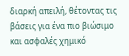διαρκή απειλή, θέτοντας τις βάσεις για ένα πιο βιώσιμο και ασφαλές χημικό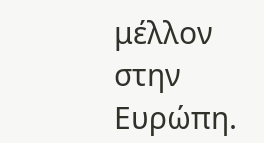μέλλον στην Ευρώπη.